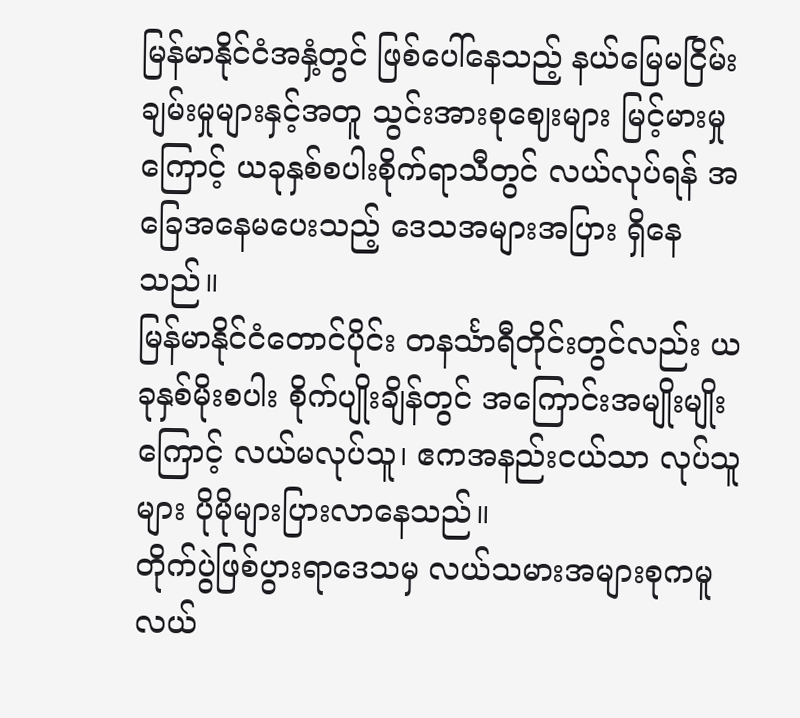မြန်မာနိုင်ငံအနှံ့တွင် ဖြစ်ပေါ်နေသည့် နယ်မြေမငြိမ်းချမ်းမှုများနှင့်အတူ သွင်းအားစုဈေးများ မြင့်မားမှုကြောင့် ယခုနှစ်စပါးစိုက်ရာသီတွင် လယ်လုပ်ရန် အခြေအနေမပေးသည့် ဒေသအများအပြား ရှိနေသည်။
မြန်မာနိုင်ငံတောင်ပိုင်း တနင်္သာရီတိုင်းတွင်လည်း ယခုနှစ်မိုးစပါး စိုက်ပျိုးချိန်တွင် အကြောင်းအမျိုးမျိုးကြောင့် လယ်မလုပ်သူ၊ ဧကအနည်းငယ်သာ လုပ်သူများ ပိုမိုများပြားလာနေသည်။
တိုက်ပွဲဖြစ်ပွားရာဒေသမှ လယ်သမားအများစုကမူ လယ်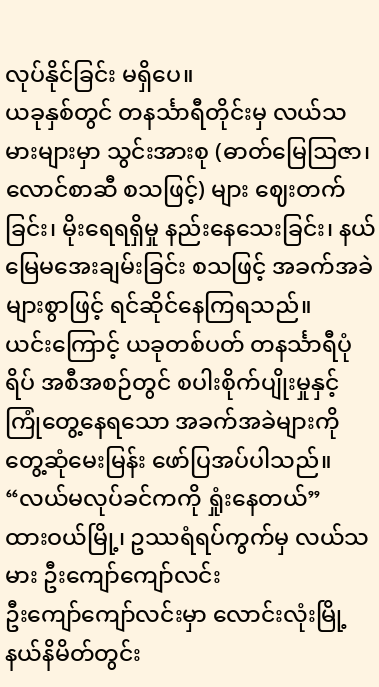လုပ်နိုင်ခြင်း မရှိပေ။
ယခုနှစ်တွင် တနင်္သာရီတိုင်းမှ လယ်သမားများမှာ သွင်းအားစု (ဓာတ်မြေဩဇာ၊ လောင်စာဆီ စသဖြင့်) များ ဈေးတက်ခြင်း၊ မိုးရေရရှိမှု နည်းနေသေးခြင်း၊ နယ်မြေမအေးချမ်းခြင်း စသဖြင့် အခက်အခဲများစွာဖြင့် ရင်ဆိုင်နေကြရသည်။
ယင်းကြောင့် ယခုတစ်ပတ် တနင်္သာရီပုံရိပ် အစီအစဉ်တွင် စပါးစိုက်ပျိုးမှုနှင့် ကြုံတွေ့နေရသော အခက်အခဲများကို တွေ့ဆုံမေးမြန်း ဖော်ပြအပ်ပါသည်။
“လယ်မလုပ်ခင်ကကို ရှုံးနေတယ်”
ထားဝယ်မြို့၊ ဥဿရံရပ်ကွက်မှ လယ်သမား ဦးကျော်ကျော်လင်း
ဦးကျော်ကျော်လင်းမှာ လောင်းလုံးမြို့နယ်နိမိတ်တွင်း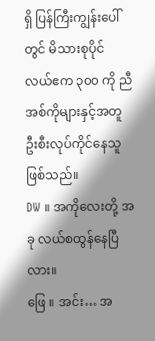ရှိ ပြန်ကြီးကျွန်းပေါ်တွင် မိသားစုပိုင် လယ်ဧက ၃၀၀ ကို ညီအစ်ကိုများနှင့်အတူ ဦးစီးလုပ်ကိုင်နေသူဖြစ်သည်။
DW ။ အကိုလေးတို့ အခု လယ်စထွန်နေပြီလား။
ဖြေ ။ အင်း… အ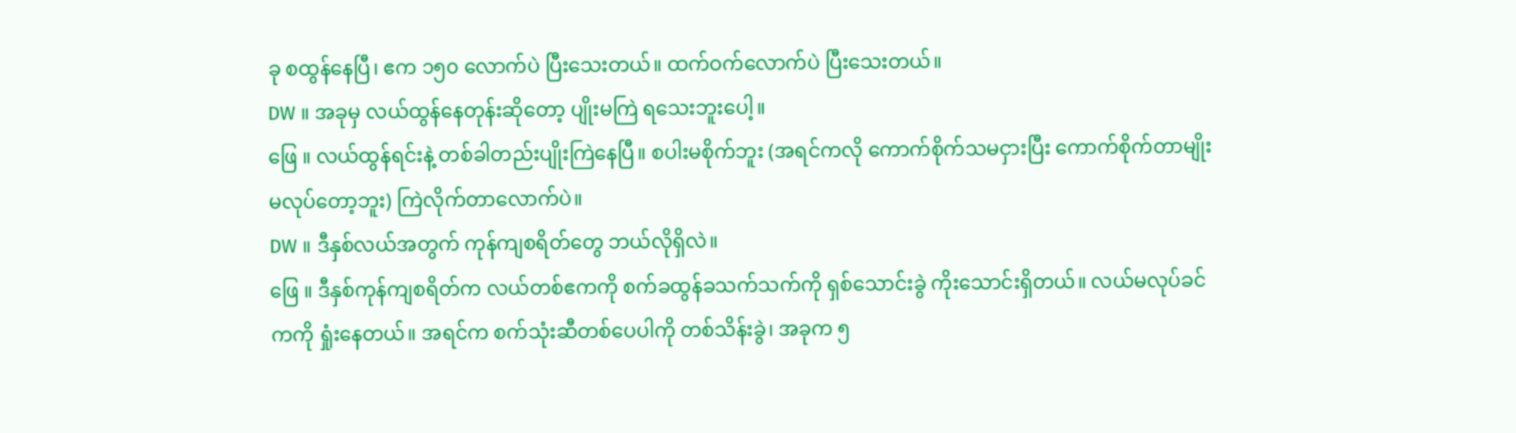ခု စထွန်နေပြီ၊ ဧက ၁၅၀ လောက်ပဲ ပြီးသေးတယ်။ ထက်ဝက်လောက်ပဲ ပြီးသေးတယ်။
DW ။ အခုမှ လယ်ထွန်နေတုန်းဆိုတော့ ပျိုးမကြဲ ရသေးဘူးပေါ့။
ဖြေ ။ လယ်ထွန်ရင်းနဲ့ တစ်ခါတည်းပျိုးကြဲနေပြီ။ စပါးမစိုက်ဘူး (အရင်ကလို ကောက်စိုက်သမငှားပြီး ကောက်စိုက်တာမျိုး မလုပ်တော့ဘူး) ကြဲလိုက်တာလောက်ပဲ။
DW ။ ဒီနှစ်လယ်အတွက် ကုန်ကျစရိတ်တွေ ဘယ်လိုရှိလဲ။
ဖြေ ။ ဒီနှစ်ကုန်ကျစရိတ်က လယ်တစ်ဧကကို စက်ခထွန်ခသက်သက်ကို ရှစ်သောင်းခွဲ ကိုးသောင်းရှိတယ်။ လယ်မလုပ်ခင်ကကို ရှုံးနေတယ်။ အရင်က စက်သုံးဆီတစ်ပေပါကို တစ်သိန်းခွဲ၊ အခုက ၅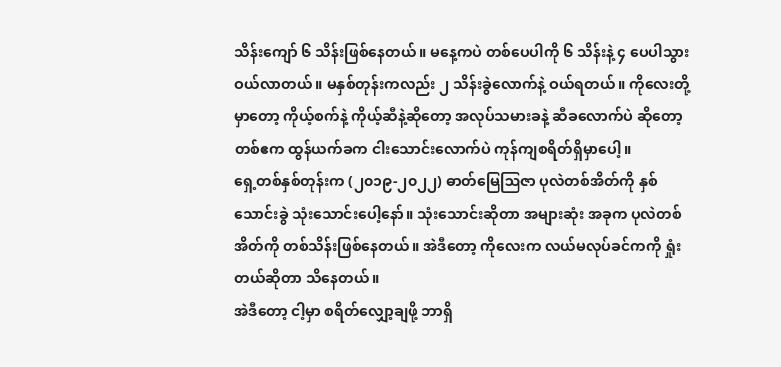သိန်းကျော် ၆ သိန်းဖြစ်နေတယ်။ မနေ့ကပဲ တစ်ပေပါကို ၆ သိန်းနဲ့ ၄ ပေပါသွားဝယ်လာတယ်။ မနှစ်တုန်းကလည်း ၂ သိန်းခွဲလောက်နဲ့ ဝယ်ရတယ်။ ကိုလေးတို့မှာတော့ ကိုယ့်စက်နဲ့ ကိုယ့်ဆီနဲ့ဆိုတော့ အလုပ်သမားခနဲ့ ဆီခလောက်ပဲ ဆိုတော့ တစ်ဧက ထွန်ယက်ခက ငါးသောင်းလောက်ပဲ ကုန်ကျစရိတ်ရှိမှာပေါ့။
ရှေ့တစ်နှစ်တုန်းက (၂၀၁၉-၂၀၂၂) ဓာတ်မြေဩဇာ ပုလဲတစ်အိတ်ကို နှစ်သောင်းခွဲ သုံးသောင်းပေါ့နော်။ သုံးသောင်းဆိုတာ အများဆုံး အခုက ပုလဲတစ်အိတ်ကို တစ်သိန်းဖြစ်နေတယ်။ အဲဒီတော့ ကိုလေးက လယ်မလုပ်ခင်ကကို ရှုံးတယ်ဆိုတာ သိနေတယ်။
အဲဒီတော့ ငါ့မှာ စရိတ်လျှော့ချဖို့ ဘာရှိ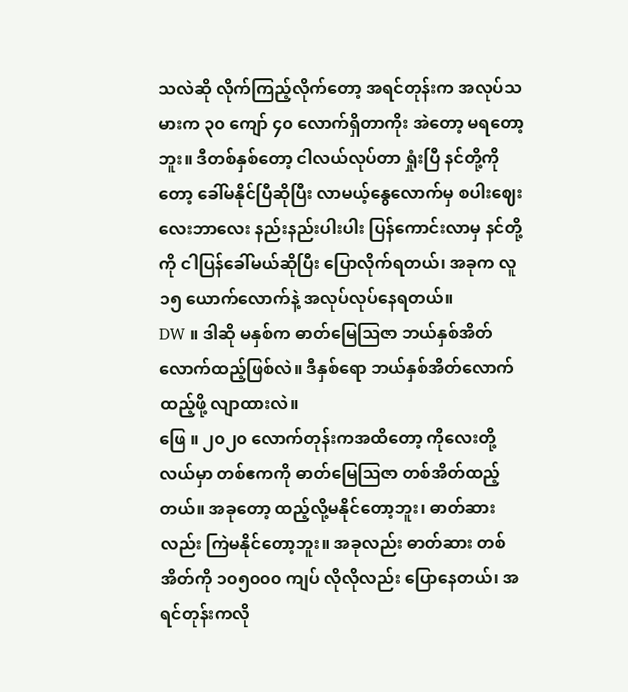သလဲဆို လိုက်ကြည့်လိုက်တော့ အရင်တုန်းက အလုပ်သမားက ၃၀ ကျော် ၄၀ လောက်ရှိတာကိုး အဲတော့ မရတော့ဘူး။ ဒီတစ်နှစ်တော့ ငါလယ်လုပ်တာ ရှုံးပြီ နင်တို့ကိုတော့ ခေါ်မနိုင်ပြီဆိုပြီး လာမယ့်နွေလောက်မှ စပါးဈေးလေးဘာလေး နည်းနည်းပါးပါး ပြန်ကောင်းလာမှ နင်တို့ကို ငါပြန်ခေါ်မယ်ဆိုပြီး ပြောလိုက်ရတယ်၊ အခုက လူ ၁၅ ယောက်လောက်နဲ့ အလုပ်လုပ်နေရတယ်။
DW ။ ဒါဆို မနှစ်က ဓာတ်မြေဩဇာ ဘယ်နှစ်အိတ်လောက်ထည့်ဖြစ်လဲ။ ဒီနှစ်ရော ဘယ်နှစ်အိတ်လောက် ထည့်ဖို့ လျာထားလဲ။
ဖြေ ။ ၂၀၂၀ လောက်တုန်းကအထိတော့ ကိုလေးတို့လယ်မှာ တစ်ဧကကို ဓာတ်မြေဩဇာ တစ်အိတ်ထည့်တယ်။ အခုတော့ ထည့်လို့မနိုင်တော့ဘူး၊ ဓာတ်ဆားလည်း ကြဲမနိုင်တော့ဘူး။ အခုလည်း ဓာတ်ဆား တစ်အိတ်ကို ၁၀၅၀၀၀ ကျပ် လိုလိုလည်း ပြောနေတယ်၊ အရင်တုန်းကလို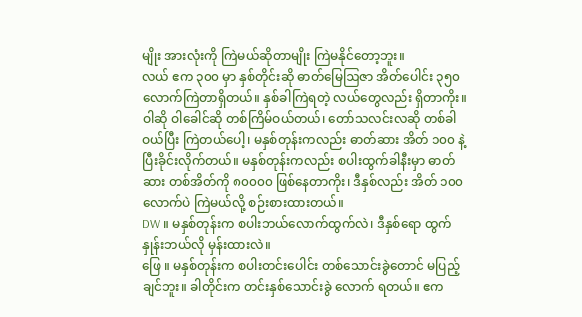မျိုး အားလုံးကို ကြဲမယ်ဆိုတာမျိုး ကြဲမနိုင်တော့ဘူး။
လယ် ဧက ၃၀၀ မှာ နှစ်တိုင်းဆို ဓာတ်မြေဩဇာ အိတ်ပေါင်း ၃၅၀ လောက်ကြဲတာရှိတယ်။ နှစ်ခါကြဲရတဲ့ လယ်တွေလည်း ရှိတာကိုး။ ဝါဆို ဝါခေါင်ဆို တစ်ကြိမ်ဝယ်တယ်၊ တော်သလင်းလဆို တစ်ခါ ဝယ်ပြီး ကြဲတယ်ပေါ့၊ မနှစ်တုန်းကလည်း ဓာတ်ဆား အိတ် ၁၀၀ နဲ့ ပြီးခိုင်းလိုက်တယ်။ မနှစ်တုန်းကလည်း စပါးထွက်ခါနီးမှာ ဓာတ်ဆား တစ်အိတ်ကို ၈၀၀၀၀ ဖြစ်နေတာကိုး၊ ဒီနှစ်လည်း အိတ် ၁၀၀ လောက်ပဲ ကြဲမယ်လို့ စဉ်းစားထားတယ်။
DW ။ မနှစ်တုန်းက စပါးဘယ်လောက်ထွက်လဲ၊ ဒီနှစ်ရော ထွက်နှုန်းဘယ်လို မှန်းထားလဲ။
ဖြေ ။ မနှစ်တုန်းက စပါးတင်းပေါင်း တစ်သောင်းခွဲတောင် မပြည့်ချင်ဘူး။ ခါတိုင်းက တင်းနှစ်သောင်းခွဲ လောက် ရတယ်။ ဧက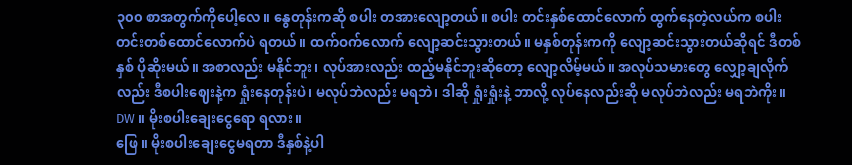၃၀၀ စာအတွက်ကိုပေါ့လေ။ နွေတုန်းကဆို စပါး တအားလျော့တယ်။ စပါး တင်းနှစ်ထောင်လောက် ထွက်နေတဲ့လယ်က စပါး တင်းတစ်ထောင်လောက်ပဲ ရတယ်။ ထက်ဝက်လောက် လျော့ဆင်းသွားတယ်။ မနှစ်တုန်းကကို လျော့ဆင်းသွားတယ်ဆိုရင် ဒီတစ်နှစ် ပိုဆိုးမယ်။ အစာလည်း မနိုင်ဘူး၊ လုပ်အားလည်း ထည့်မနိုင်ဘူးဆိုတော့ လျော့လိမ့်မယ်။ အလုပ်သမားတွေ လျှော့ချလိုက်လည်း ဒီစပါးဈေးနဲ့က ရှုံးနေတုန်းပဲ၊ မလုပ်ဘဲလည်း မရဘဲ၊ ဒါဆို ရှုံးရှုံးနဲ့ ဘာလို့ လုပ်နေလည်းဆို မလုပ်ဘဲလည်း မရဘဲကိုး။
DW ။ မိုးစပါးချေးငွေရော ရလား။
ဖြေ ။ မိုးစပါးချေးငွေမရတာ ဒီနှစ်နဲ့ပါ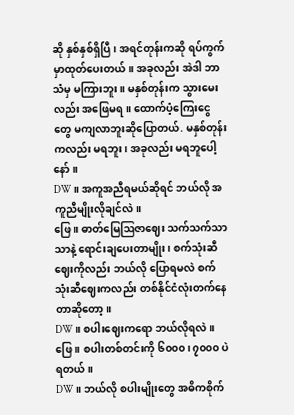ဆို နှစ်နှစ်ရှိပြီ၊ အရင်တုန်းကဆို ရပ်ကွက်မှာထုတ်ပေးတယ်။ အခုလည်း အဲဒါ ဘာသံမှ မကြားဘူး။ မနှစ်တုန်းက သွားမေးလည်း အဖြေမရ။ ထောက်ပံ့ကြေးငွေတွေ မကျလာဘူးဆိုပြောတယ်. မနှစ်တုန်းကလည်း မရဘူး၊ အခုလည်း မရဘူပေါ့နော်။
DW ။ အကူအညီရမယ်ဆိုရင် ဘယ်လို အကူညီမျိုးလိုချင်လဲ။
ဖြေ ။ ဓာတ်မြေဩဇာဈေး သက်သက်သာသာနဲ့ ရောင်းချပေးတာမျိုး၊ စက်သုံးဆီဈေးကိုလည်း ဘယ်လို ပြောရမလဲ စက်သုံးဆီဈေးကလည်း တစ်နိုင်ငံလုံးတက်နေတာဆိုတော့။
DW ။ စပါးဈေးကရော ဘယ်လိုရလဲ။
ဖြေ ။ စပါးတစ်တင်းကို ၆၀၀၀၊ ၇၀၀၀ ပဲရတယ်။
DW ။ ဘယ်လို စပါးမျိုးတွေ အဓိကစိုက်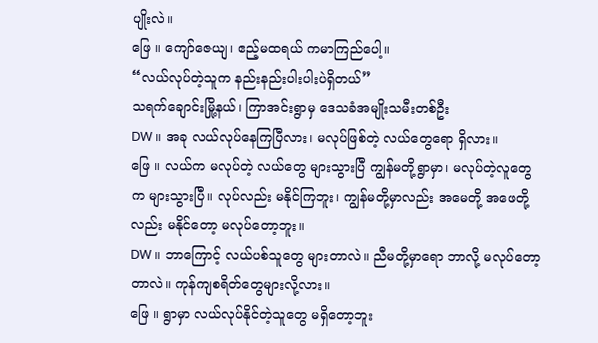ပျိုးလဲ။
ဖြေ ။ ကျော်ဇေယျ၊ ဧည့်မထရယ် ကမာကြည်ပေါ့။
“လယ်လုပ်တဲ့သူက နည်းနည်းပါးပါးပဲရှိတယ်”
သရက်ချောင်းမြို့နယ်၊ ကြာအင်းရွာမှ ဒေသခံအမျိုးသမီးတစ်ဦး
DW ။ အခု လယ်လုပ်နေကြပြီလား၊ မလုပ်ဖြစ်တဲ့ လယ်တွေရော ရှိလား။
ဖြေ ။ လယ်က မလုပ်တဲ့ လယ်တွေ များသွားပြီ ကျွန်မတို့ရွာမှာ၊ မလုပ်တဲ့လူတွေက များသွားပြီ။ လုပ်လည်း မနိုင်ကြဘူး၊ ကျွန်မတို့မှာလည်း အမေတို့ အဖေတို့လည်း မနိုင်တော့ မလုပ်တော့ဘူး။
DW ။ ဘာကြောင့် လယ်ပစ်သူတွေ များတာလဲ။ ညီမတို့မှာရော ဘာလို့ မလုပ်တော့တာလဲ။ ကုန်ကျစရိတ်တွေများလို့လား။
ဖြေ ။ ရွာမှာ လယ်လုပ်နိုင်တဲ့သူတွေ မရှိတော့ဘူး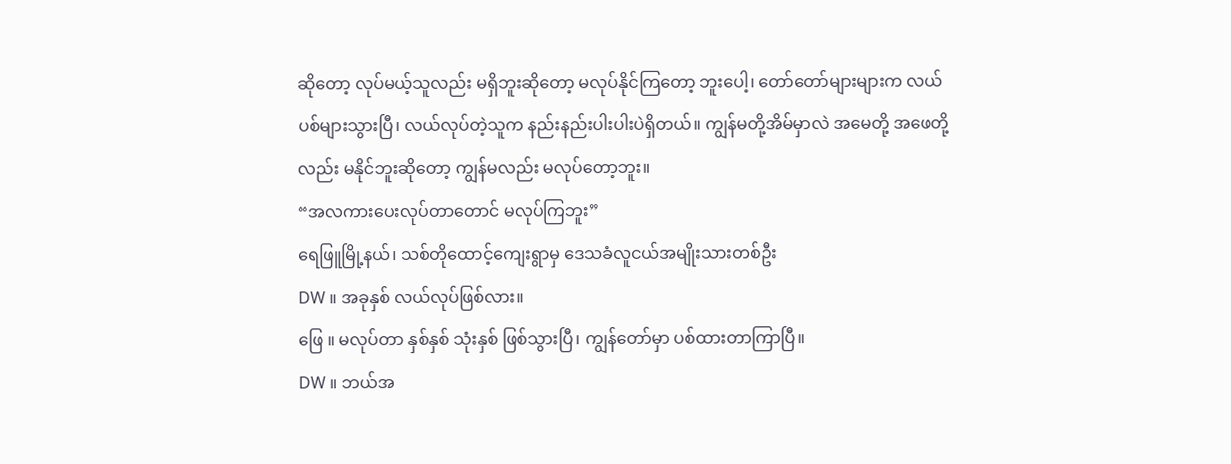ဆိုတော့ လုပ်မယ့်သူလည်း မရှိဘူးဆိုတော့ မလုပ်နိုင်ကြတော့ ဘူးပေါ့၊ တော်တော်များများက လယ်ပစ်များသွားပြီ၊ လယ်လုပ်တဲ့သူက နည်းနည်းပါးပါးပဲရှိတယ်။ ကျွန်မတို့အိမ်မှာလဲ အမေတို့ အဖေတို့လည်း မနိုင်ဘူးဆိုတော့ ကျွန်မလည်း မလုပ်တော့ဘူး။
“အလကားပေးလုပ်တာတောင် မလုပ်ကြဘူး”
ရေဖြူမြို့နယ်၊ သစ်တိုထောင့်ကျေးရွာမှ ဒေသခံလူငယ်အမျိုးသားတစ်ဦး
DW ။ အခုနှစ် လယ်လုပ်ဖြစ်လား။
ဖြေ ။ မလုပ်တာ နှစ်နှစ် သုံးနှစ် ဖြစ်သွားပြီ၊ ကျွန်တော်မှာ ပစ်ထားတာကြာပြီ။
DW ။ ဘယ်အ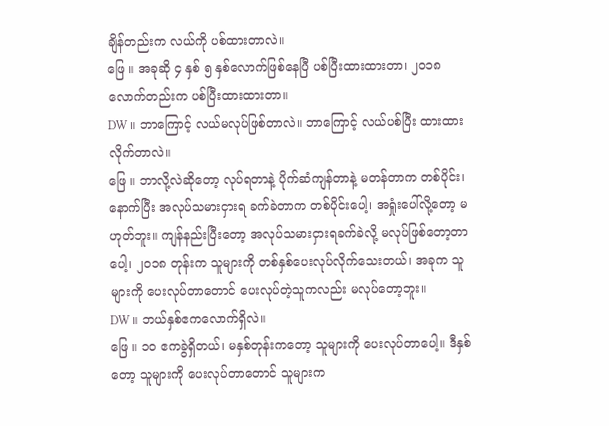ချိန်တည်းက လယ်ကို ပစ်ထားတာလဲ။
ဖြေ ။ အခုဆို ၄ နှစ် ၅ နှစ်လောက်ဖြစ်နေပြီ ပစ်ပြီးထားထားတာ၊ ၂၀၁၈ လောက်တည်းက ပစ်ပြီးထားထားတာ။
DW ။ ဘာကြောင့် လယ်မလုပ်ဖြစ်တာလဲ။ ဘာကြောင့် လယ်ပစ်ပြီး ထားထားလိုက်တာလဲ။
ဖြေ ။ ဘာလို့လဲဆိုတော့ လုပ်ရတာနဲ့ ပိုက်ဆံကျန်တာနဲ့ မတန်တာက တစ်ပိုင်း၊ နောက်ပြီး အလုပ်သမားငှားရ ခက်ခဲတာက တစ်ပိုင်းပေါ့၊ အရှုံးပေါ်လို့တော့ မဟုတ်ဘူး။ ကျန်နည်းပြီးတော့ အလုပ်သမားငှားရခက်ခဲလို့ မလုပ်ဖြစ်တော့တာပေါ့၊ ၂၀၁၈ တုန်းက သူများကို တစ်နှစ်ပေးလုပ်လိုက်သေးတယ်၊ အခုက သူများကို ပေးလုပ်တာတောင် ပေးလုပ်တဲ့သူကလည်း မလုပ်တော့ဘူး။
DW ။ ဘယ်နှစ်ဧကလောက်ရှိလဲ။
ဖြေ ။ ၁၀ ဧကခွဲရှိတယ်၊ မနှစ်တုန်းကတော့ သူများကို ပေးလုပ်တာပေါ့။ ဒီနှစ်တော့ သူများကို ပေးလုပ်တာတောင် သူများက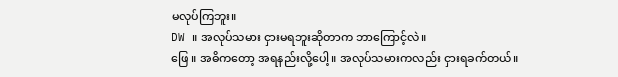မလုပ်ကြဘူး။
DW ။ အလုပ်သမား ငှားမရဘူးဆိုတာက ဘာကြောင့်လဲ။
ဖြေ ။ အဓိကတော့ အရနည်းလို့ပေါ့။ အလုပ်သမားကလည်း ငှားရခက်တယ်။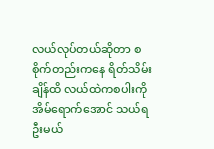လယ်လုပ်တယ်ဆိုတာ စစိုက်တည်းကနေ ရိတ်သိမ်းချိန်ထိ လယ်ထဲကစပါးကို အိမ်ရောက်အောင် သယ်ရဦးမယ်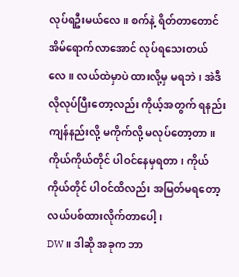လုပ်ရဦးမယ်လေ။ စက်နဲ့ ရိတ်တာတောင် အိမ်ရောက်လာအောင် လုပ်ရသေးတယ်လေ။ လယ်ထဲမှာပဲ ထားလို့မှ မရဘဲ၊ အဲဒီလိုလုပ်ပြီးတော့လည်း ကိုယ့်အတွက် ရနည်း ကျန်နည်းလို့ မကိုက်လို့ မလုပ်တော့တာ။ ကိုယ်ကိုယ်တိုင် ပါဝင်နေမှရတာ၊ ကိုယ်ကိုယ်တိုင် ပါဝင်ထိလည်း အမြတ်မရတော့ လယ်ပစ်ထားလိုက်တာပေါ့၊
DW ။ ဒါဆို အခုက ဘာ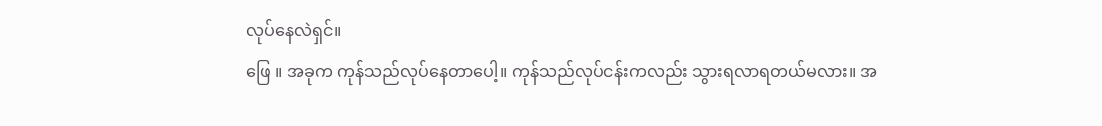လုပ်နေလဲရှင်။
ဖြေ ။ အခုက ကုန်သည်လုပ်နေတာပေါ့။ ကုန်သည်လုပ်ငန်းကလည်း သွားရလာရတယ်မလား။ အ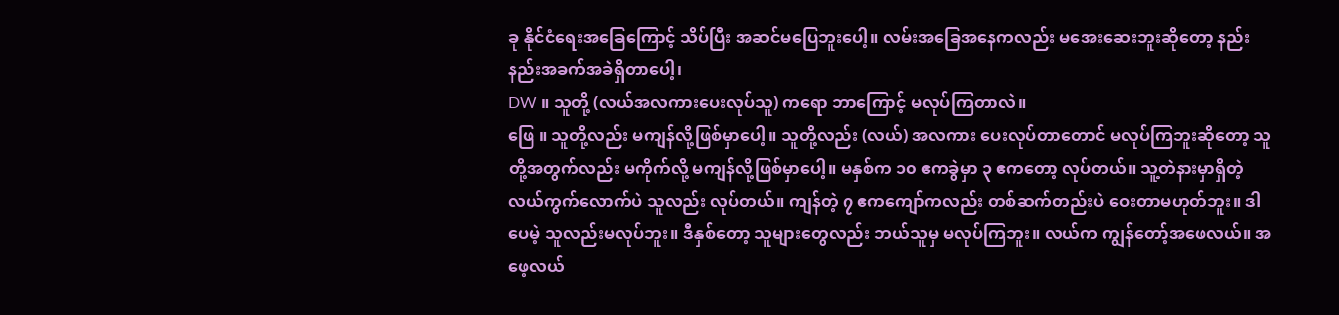ခု နိုင်ငံရေးအခြေကြောင့် သိပ်ပြီး အဆင်မပြေဘူးပေါ့။ လမ်းအခြေအနေကလည်း မအေးဆေးဘူးဆိုတော့ နည်းနည်းအခက်အခဲရှိတာပေါ့၊
DW ။ သူတို့ (လယ်အလကားပေးလုပ်သူ) ကရော ဘာကြောင့် မလုပ်ကြတာလဲ။
ဖြေ ။ သူတို့လည်း မကျန်လို့ဖြစ်မှာပေါ့။ သူတို့လည်း (လယ်) အလကား ပေးလုပ်တာတောင် မလုပ်ကြဘူးဆိုတော့ သူတို့အတွက်လည်း မကိုက်လို့ မကျန်လို့ဖြစ်မှာပေါ့။ မနှစ်က ၁၀ ဧကခွဲမှာ ၃ ဧကတော့ လုပ်တယ်။ သူ့တဲနားမှာရှိတဲ့ လယ်ကွက်လောက်ပဲ သူလည်း လုပ်တယ်။ ကျန်တဲ့ ၇ ဧကကျော်ကလည်း တစ်ဆက်တည်းပဲ ဝေးတာမဟုတ်ဘူး။ ဒါပေမဲ့ သူလည်းမလုပ်ဘူး။ ဒီနှစ်တော့ သူများတွေလည်း ဘယ်သူမှ မလုပ်ကြဘူး။ လယ်က ကျွန်တော့်အဖေလယ်။ အဖေ့လယ်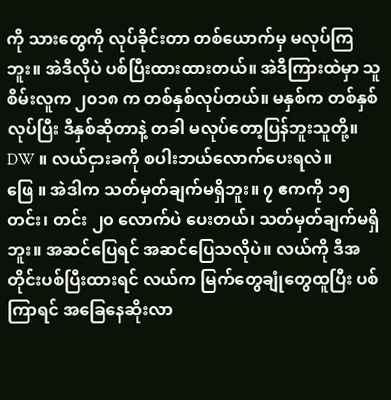ကို သားတွေကို လုပ်ခိုင်းတာ တစ်ယောက်မှ မလုပ်ကြဘူး။ အဲဒီလိုပဲ ပစ်ပြီးထားထားတယ်။ အဲဒီကြားထဲမှာ သူစိမ်းလူက ၂၀၁၈ က တစ်နှစ်လုပ်တယ်။ မနှစ်က တစ်နှစ်လုပ်ပြီး ဒီနှစ်ဆိုတာနဲ့ တခါ မလုပ်တော့ပြန်ဘူးသူတို့။
DW ။ လယ်ငှားခကို စပါးဘယ်လောက်ပေးရလဲ။
ဖြေ ။ အဲဒါက သတ်မှတ်ချက်မရှိဘူး။ ၇ ဧကကို ၁၅ တင်း၊ တင်း ၂၀ လောက်ပဲ ပေးတယ်၊ သတ်မှတ်ချက်မရှိဘူး။ အဆင်ပြေရင် အဆင်ပြေသလိုပဲ။ လယ်ကို ဒီအတိုင်းပစ်ပြီးထားရင် လယ်က မြက်တွေချုံတွေထူပြီး ပစ်ကြာရင် အခြေနေဆိုးလာ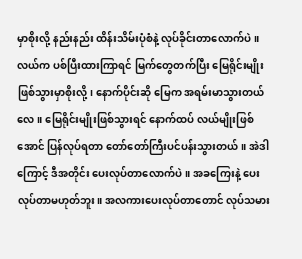မှာစိုးလို့ နည်းနည်း ထိန်းသိမ်းပုံစံနဲ့ လုပ်ခိုင်းတာလောက်ပဲ။ လယ်က ပစ်ပြီးထားကြာရင် မြက်တွေတက်ပြီး မြေရိုင်းမျိုးဖြစ်သွားမှာစိုးလို့၊ နောက်ပိုင်းဆို မြေက အရမ်းမာသွားတယ်လေ။ မြေရိုင်းမျိုးဖြစ်သွားရင် နောက်ထပ် လယ်မျိုးဖြစ်အောင် ပြန်လုပ်ရတာ တော်တော်ကြီးပင်ပန်းသွားတယ်။ အဲဒါကြောင့် ဒီအတိုင်း ပေးလုပ်တာလောက်ပဲ။ အခကြေးနဲ့ ပေးလုပ်တာမဟုတ်ဘူး။ အလကားပေးလုပ်တာတောင် လုပ်သမား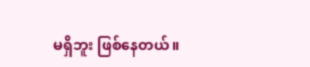မရှိဘူး ဖြစ်နေတယ်။